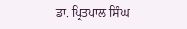ਡਾ. ਪ੍ਰਿਤਪਾਲ ਸਿੰਘ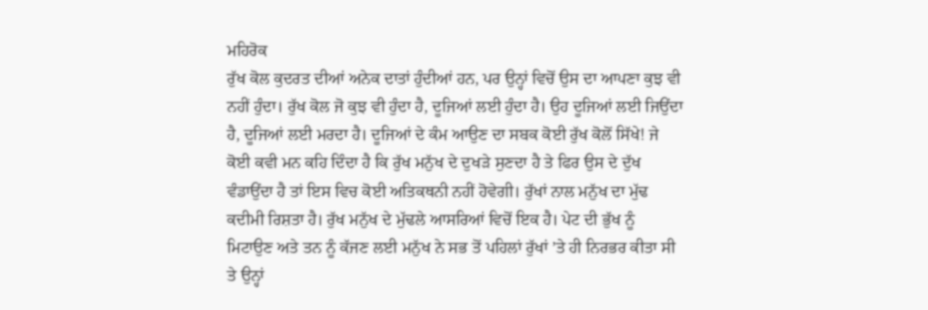ਮਹਿਰੋਕ
ਰੁੱਖ ਕੋਲ ਕੁਦਰਤ ਦੀਆਂ ਅਨੇਕ ਦਾਤਾਂ ਹੁੰਦੀਆਂ ਹਨ, ਪਰ ਉਨ੍ਹਾਂ ਵਿਚੋਂ ਉਸ ਦਾ ਆਪਣਾ ਕੁਝ ਵੀ ਨਹੀਂ ਹੁੰਦਾ। ਰੁੱਖ ਕੋਲ ਜੋ ਕੁਝ ਵੀ ਹੁੰਦਾ ਹੈ, ਦੂਜਿਆਂ ਲਈ ਹੁੰਦਾ ਹੈ। ਉਹ ਦੂਜਿਆਂ ਲਈ ਜਿਉਂਦਾ ਹੈ, ਦੂਜਿਆਂ ਲਈ ਮਰਦਾ ਹੈ। ਦੂਜਿਆਂ ਦੇ ਕੰਮ ਆਉਣ ਦਾ ਸਬਕ ਕੋਈ ਰੁੱਖ ਕੋਲੋਂ ਸਿੱਖੇ! ਜੇ ਕੋਈ ਕਵੀ ਮਨ ਕਹਿ ਦਿੰਦਾ ਹੈ ਕਿ ਰੁੱਖ ਮਨੁੱਖ ਦੇ ਦੁਖੜੇ ਸੁਣਦਾ ਹੈ ਤੇ ਫਿਰ ਉਸ ਦੇ ਦੁੱਖ ਵੰਡਾਉਂਦਾ ਹੈ ਤਾਂ ਇਸ ਵਿਚ ਕੋਈ ਅਤਿਕਥਨੀ ਨਹੀਂ ਹੋਵੇਗੀ। ਰੁੱਖਾਂ ਨਾਲ ਮਨੁੱਖ ਦਾ ਮੁੱਢ ਕਦੀਮੀ ਰਿਸ਼ਤਾ ਹੈ। ਰੁੱਖ ਮਨੁੱਖ ਦੇ ਮੁੱਢਲੇ ਆਸਰਿਆਂ ਵਿਚੋਂ ਇਕ ਹੈ। ਪੇਟ ਦੀ ਭੁੱਖ ਨੂੰ ਮਿਟਾਉਣ ਅਤੇ ਤਨ ਨੂੰ ਕੱਜਣ ਲਈ ਮਨੁੱਖ ਨੇ ਸਭ ਤੋਂ ਪਹਿਲਾਂ ਰੁੱਖਾਂ ’ਤੇ ਹੀ ਨਿਰਭਰ ਕੀਤਾ ਸੀ ਤੇ ਉਨ੍ਹਾਂ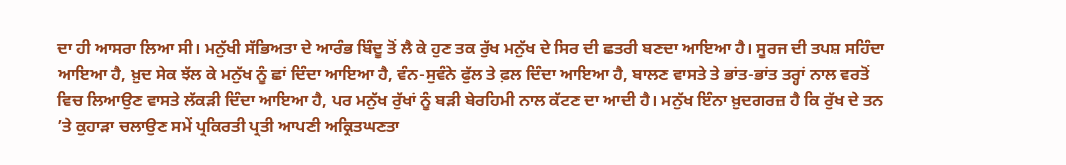ਦਾ ਹੀ ਆਸਰਾ ਲਿਆ ਸੀ। ਮਨੁੱਖੀ ਸੱਭਿਅਤਾ ਦੇ ਆਰੰਭ ਬਿੰਦੂ ਤੋਂ ਲੈ ਕੇ ਹੁਣ ਤਕ ਰੁੱਖ ਮਨੁੱਖ ਦੇ ਸਿਰ ਦੀ ਛਤਰੀ ਬਣਦਾ ਆਇਆ ਹੈ। ਸੂਰਜ ਦੀ ਤਪਸ਼ ਸਹਿੰਦਾ ਆਇਆ ਹੈ, ਖ਼ੁਦ ਸੇਕ ਝੱਲ ਕੇ ਮਨੁੱਖ ਨੂੰ ਛਾਂ ਦਿੰਦਾ ਆਇਆ ਹੈ, ਵੰਨ-ਸੁਵੰਨੇ ਫੁੱਲ ਤੇ ਫ਼ਲ ਦਿੰਦਾ ਆਇਆ ਹੈ, ਬਾਲਣ ਵਾਸਤੇ ਤੇ ਭਾਂਤ-ਭਾਂਤ ਤਰ੍ਹਾਂ ਨਾਲ ਵਰਤੋਂ ਵਿਚ ਲਿਆਉਣ ਵਾਸਤੇ ਲੱਕੜੀ ਦਿੰਦਾ ਆਇਆ ਹੈ, ਪਰ ਮਨੁੱਖ ਰੁੱਖਾਂ ਨੂੰ ਬੜੀ ਬੇਰਹਿਮੀ ਨਾਲ ਕੱਟਣ ਦਾ ਆਦੀ ਹੈ। ਮਨੁੱਖ ਇੰਨਾ ਖ਼ੁਦਗਰਜ਼ ਹੈ ਕਿ ਰੁੱਖ ਦੇ ਤਨ ’ਤੇ ਕੁਹਾੜਾ ਚਲਾਉਣ ਸਮੇਂ ਪ੍ਰਕਿਰਤੀ ਪ੍ਰਤੀ ਆਪਣੀ ਅਕ੍ਰਿਤਘਣਤਾ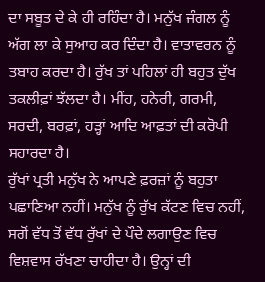ਦਾ ਸਬੂਤ ਦੇ ਕੇ ਹੀ ਰਹਿੰਦਾ ਹੈ। ਮਨੁੱਖ ਜੰਗਲ ਨੂੰ ਅੱਗ ਲਾ ਕੇ ਸੁਆਹ ਕਰ ਦਿੰਦਾ ਹੈ। ਵਾਤਾਵਰਨ ਨੂੰ ਤਬਾਹ ਕਰਦਾ ਹੈ। ਰੁੱਖ ਤਾਂ ਪਹਿਲਾਂ ਹੀ ਬਹੁਤ ਦੁੱਖ ਤਕਲੀਫ਼ਾਂ ਝੱਲਦਾ ਹੈ। ਮੀਂਹ, ਹਨੇਰੀ, ਗਰਮੀ, ਸਰਦੀ, ਬਰਫ਼ਾਂ, ਹੜ੍ਹਾਂ ਆਦਿ ਆਫ਼ਤਾਂ ਦੀ ਕਰੋਪੀ ਸਹਾਰਦਾ ਹੈ।
ਰੁੱਖਾਂ ਪ੍ਰਤੀ ਮਨੁੱਖ ਨੇ ਆਪਣੇ ਫ਼ਰਜ਼ਾਂ ਨੂੰ ਬਹੁਤਾ ਪਛਾਣਿਆ ਨਹੀਂ। ਮਨੁੱਖ ਨੂੰ ਰੁੱਖ ਕੱਟਣ ਵਿਚ ਨਹੀਂ, ਸਗੋਂ ਵੱਧ ਤੋਂ ਵੱਧ ਰੁੱਖਾਂ ਦੇ ਪੌਦੇ ਲਗਾਉਣ ਵਿਚ ਵਿਸ਼ਵਾਸ ਰੱਖਣਾ ਚਾਹੀਦਾ ਹੈ। ਉਨ੍ਹਾਂ ਦੀ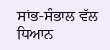ਸਾਂਭ-ਸੰਭਾਲ ਵੱਲ ਧਿਆਨ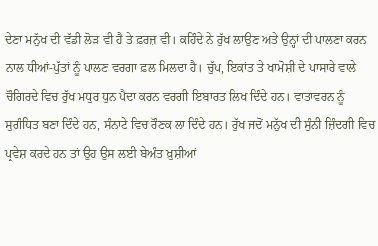ਦੇਣਾ ਮਨੁੱਖ ਦੀ ਵੱਡੀ ਲੋੜ ਵੀ ਹੈ ਤੇ ਫ਼ਰਜ਼ ਵੀ। ਕਹਿੰਦੇ ਨੇ ਰੁੱਖ ਲਾਉਣ ਅਤੇ ਉਨ੍ਹਾਂ ਦੀ ਪਾਲਣਾ ਕਰਨ ਨਾਲ ਧੀਆਂ-ਪੁੱਤਾਂ ਨੂੰ ਪਾਲਣ ਵਰਗਾ ਫ਼ਲ ਮਿਲਦਾ ਹੈ। ਚੁੱਪ, ਇਕਾਂਤ ਤੇ ਖਾਮੋਸ਼ੀ ਦੇ ਪਾਸਾਰੇ ਵਾਲੇ ਚੌਗਿਰਦੇ ਵਿਚ ਰੁੱਖ ਮਧੁਰ ਧੁਨ ਪੈਦਾ ਕਰਨ ਵਰਗੀ ਇਬਾਰਤ ਲਿਖ ਦਿੰਦੇ ਹਨ। ਵਾਤਾਵਰਨ ਨੂੰ ਸੁਗੰਧਿਤ ਬਣਾ ਦਿੰਦੇ ਹਨ, ਸੰਨਾਟੇ ਵਿਚ ਰੌਣਕ ਲਾ ਦਿੰਦੇ ਹਨ। ਰੁੱਖ ਜਦੋਂ ਮਨੁੱਖ ਦੀ ਸੁੰਨੀ ਜ਼ਿੰਦਗੀ ਵਿਚ ਪ੍ਰਵੇਸ਼ ਕਰਦੇ ਹਨ ਤਾਂ ਉਹ ਉਸ ਲਈ ਬੇਅੰਤ ਖ਼ੁਸ਼ੀਆਂ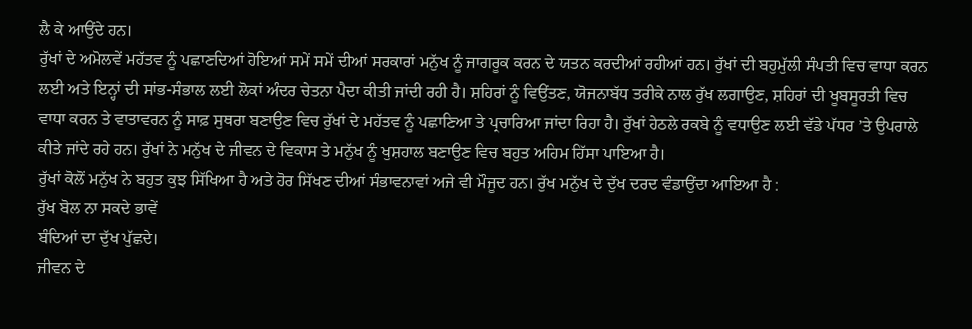ਲੈ ਕੇ ਆਉਂਦੇ ਹਨ।
ਰੁੱਖਾਂ ਦੇ ਅਮੋਲਵੇਂ ਮਹੱਤਵ ਨੂੰ ਪਛਾਣਦਿਆਂ ਹੋਇਆਂ ਸਮੇਂ ਸਮੇਂ ਦੀਆਂ ਸਰਕਾਰਾਂ ਮਨੁੱਖ ਨੂੰ ਜਾਗਰੂਕ ਕਰਨ ਦੇ ਯਤਨ ਕਰਦੀਆਂ ਰਹੀਆਂ ਹਨ। ਰੁੱਖਾਂ ਦੀ ਬਹੁਮੁੱਲੀ ਸੰਪਤੀ ਵਿਚ ਵਾਧਾ ਕਰਨ ਲਈ ਅਤੇ ਇਨ੍ਹਾਂ ਦੀ ਸਾਂਭ-ਸੰਭਾਲ ਲਈ ਲੋਕਾਂ ਅੰਦਰ ਚੇਤਨਾ ਪੈਦਾ ਕੀਤੀ ਜਾਂਦੀ ਰਹੀ ਹੈ। ਸ਼ਹਿਰਾਂ ਨੂੰ ਵਿਉਂਤਣ, ਯੋਜਨਾਬੱਧ ਤਰੀਕੇ ਨਾਲ ਰੁੱਖ ਲਗਾਉਣ, ਸ਼ਹਿਰਾਂ ਦੀ ਖੂਬਸੂਰਤੀ ਵਿਚ ਵਾਧਾ ਕਰਨ ਤੇ ਵਾਤਾਵਰਨ ਨੂੰ ਸਾਫ਼ ਸੁਥਰਾ ਬਣਾਉਣ ਵਿਚ ਰੁੱਖਾਂ ਦੇ ਮਹੱਤਵ ਨੂੰ ਪਛਾਣਿਆ ਤੇ ਪ੍ਰਚਾਰਿਆ ਜਾਂਦਾ ਰਿਹਾ ਹੈ। ਰੁੱਖਾਂ ਹੇਠਲੇ ਰਕਬੇ ਨੂੰ ਵਧਾਉਣ ਲਈ ਵੱਡੇ ਪੱਧਰ ’ਤੇ ਉਪਰਾਲੇ ਕੀਤੇ ਜਾਂਦੇ ਰਹੇ ਹਨ। ਰੁੱਖਾਂ ਨੇ ਮਨੁੱਖ ਦੇ ਜੀਵਨ ਦੇ ਵਿਕਾਸ ਤੇ ਮਨੁੱਖ ਨੂੰ ਖੁਸ਼ਹਾਲ ਬਣਾਉਣ ਵਿਚ ਬਹੁਤ ਅਹਿਮ ਹਿੱਸਾ ਪਾਇਆ ਹੈ।
ਰੁੱਖਾਂ ਕੋਲੋਂ ਮਨੁੱਖ ਨੇ ਬਹੁਤ ਕੁਝ ਸਿੱਖਿਆ ਹੈ ਅਤੇ ਹੋਰ ਸਿੱਖਣ ਦੀਆਂ ਸੰਭਾਵਨਾਵਾਂ ਅਜੇ ਵੀ ਮੌਜੂਦ ਹਨ। ਰੁੱਖ ਮਨੁੱਖ ਦੇ ਦੁੱਖ ਦਰਦ ਵੰਡਾਉਂਦਾ ਆਇਆ ਹੈ :
ਰੁੱਖ ਬੋਲ ਨਾ ਸਕਦੇ ਭਾਵੇਂ
ਬੰਦਿਆਂ ਦਾ ਦੁੱਖ ਪੁੱਛਦੇ।
ਜੀਵਨ ਦੇ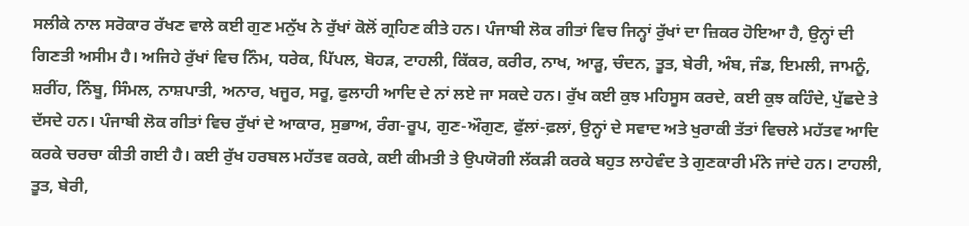ਸਲੀਕੇ ਨਾਲ ਸਰੋਕਾਰ ਰੱਖਣ ਵਾਲੇ ਕਈ ਗੁਣ ਮਨੁੱਖ ਨੇ ਰੁੱਖਾਂ ਕੋਲੋਂ ਗ੍ਰਹਿਣ ਕੀਤੇ ਹਨ। ਪੰਜਾਬੀ ਲੋਕ ਗੀਤਾਂ ਵਿਚ ਜਿਨ੍ਹਾਂ ਰੁੱਖਾਂ ਦਾ ਜ਼ਿਕਰ ਹੋਇਆ ਹੈ, ਉਨ੍ਹਾਂ ਦੀ ਗਿਣਤੀ ਅਸੀਮ ਹੈ। ਅਜਿਹੇ ਰੁੱਖਾਂ ਵਿਚ ਨਿੰਮ, ਧਰੇਕ, ਪਿੱਪਲ, ਬੋਹੜ, ਟਾਹਲੀ, ਕਿੱਕਰ, ਕਰੀਰ, ਨਾਖ, ਆੜੂ, ਚੰਦਨ, ਤੂਤ, ਬੇਰੀ, ਅੰਬ, ਜੰਡ, ਇਮਲੀ, ਜਾਮਨੂੰ, ਸ਼ਰੀਂਹ, ਨਿੰਬੂ, ਸਿੰਮਲ, ਨਾਸ਼ਪਾਤੀ, ਅਨਾਰ, ਖਜੂਰ, ਸਰੂ, ਫੁਲਾਹੀ ਆਦਿ ਦੇ ਨਾਂ ਲਏ ਜਾ ਸਕਦੇ ਹਨ। ਰੁੱਖ ਕਈ ਕੁਝ ਮਹਿਸੂਸ ਕਰਦੇ, ਕਈ ਕੁਝ ਕਹਿੰਦੇ, ਪੁੱਛਦੇ ਤੇ ਦੱਸਦੇ ਹਨ। ਪੰਜਾਬੀ ਲੋਕ ਗੀਤਾਂ ਵਿਚ ਰੁੱਖਾਂ ਦੇ ਆਕਾਰ, ਸੁਭਾਅ, ਰੰਗ-ਰੂਪ, ਗੁਣ-ਔਗੁਣ, ਫੁੱਲਾਂ-ਫ਼ਲਾਂ, ਉਨ੍ਹਾਂ ਦੇ ਸਵਾਦ ਅਤੇ ਖੁਰਾਕੀ ਤੱਤਾਂ ਵਿਚਲੇ ਮਹੱਤਵ ਆਦਿ ਕਰਕੇ ਚਰਚਾ ਕੀਤੀ ਗਈ ਹੈ। ਕਈ ਰੁੱਖ ਹਰਬਲ ਮਹੱਤਵ ਕਰਕੇ, ਕਈ ਕੀਮਤੀ ਤੇ ਉਪਯੋਗੀ ਲੱਕੜੀ ਕਰਕੇ ਬਹੁਤ ਲਾਹੇਵੰਦ ਤੇ ਗੁਣਕਾਰੀ ਮੰਨੇ ਜਾਂਦੇ ਹਨ। ਟਾਹਲੀ, ਤੂਤ, ਬੇਰੀ,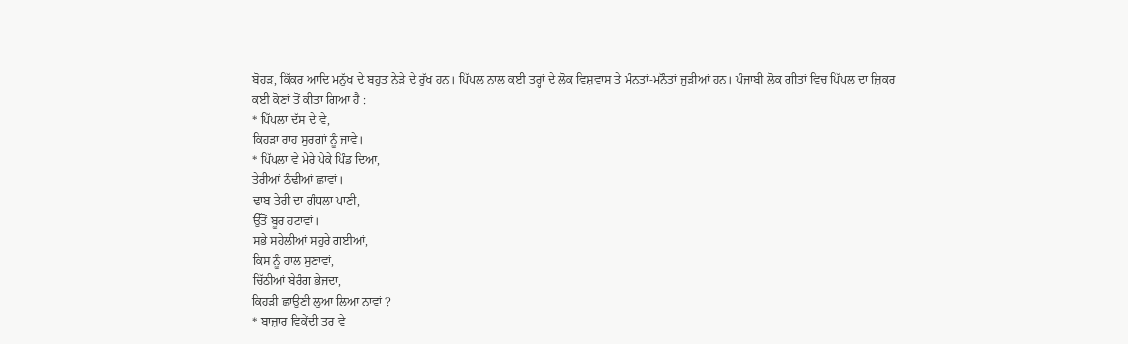ਬੋਹੜ, ਕਿੱਕਰ ਆਦਿ ਮਨੁੱਖ ਦੇ ਬਹੁਤ ਨੇੜੇ ਦੇ ਰੁੱਖ ਹਨ। ਪਿੱਪਲ ਨਾਲ ਕਈ ਤਰ੍ਹਾਂ ਦੇ ਲੋਕ ਵਿਸ਼ਵਾਸ ਤੇ ਮੰਨਤਾਂ-ਮਨੌਤਾਂ ਜੁੜੀਆਂ ਹਨ। ਪੰਜਾਬੀ ਲੋਕ ਗੀਤਾਂ ਵਿਚ ਪਿੱਪਲ ਦਾ ਜ਼ਿਕਰ ਕਈ ਕੋਣਾਂ ਤੋਂ ਕੀਤਾ ਗਿਆ ਹੈ :
* ਪਿੱਪਲਾ ਦੱਸ ਦੇ ਵੇ,
ਕਿਹੜਾ ਰਾਹ ਸੁਰਗਾਂ ਨੂੰ ਜਾਵੇ।
* ਪਿੱਪਲਾ ਵੇ ਮੇਰੇ ਪੇਕੇ ਪਿੰਡ ਦਿਆ,
ਤੇਰੀਆਂ ਠੰਢੀਆਂ ਛਾਵਾਂ।
ਢਾਬ ਤੇਰੀ ਦਾ ਗੰਧਲਾ ਪਾਣੀ,
ਉੱਤੋਂ ਬੂਰ ਹਟਾਵਾਂ।
ਸਭੇ ਸਹੇਲੀਆਂ ਸਹੁਰੇ ਗਈਆਂ,
ਕਿਸ ਨੂੰ ਹਾਲ ਸੁਣਾਵਾਂ,
ਚਿੱਠੀਆਂ ਬੇਰੰਗ ਭੇਜਦਾ,
ਕਿਹੜੀ ਛਾਉਣੀ ਲੁਆ ਲਿਆ ਨਾਵਾਂ ?
* ਬਾਜ਼ਾਰ ਵਿਕੇਂਦੀ ਤਰ ਵੇ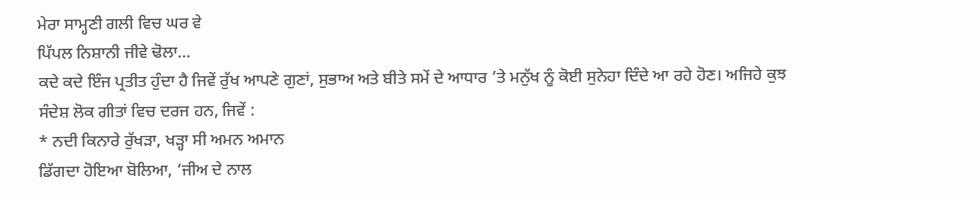ਮੇਰਾ ਸਾਮ੍ਹਣੀ ਗਲੀ ਵਿਚ ਘਰ ਵੇ
ਪਿੱਪਲ ਨਿਸ਼ਾਨੀ ਜੀਵੇ ਢੋਲਾ…
ਕਦੇ ਕਦੇ ਇੰਜ ਪ੍ਰਤੀਤ ਹੁੰਦਾ ਹੈ ਜਿਵੇਂ ਰੁੱਖ ਆਪਣੇ ਗੁਣਾਂ, ਸੁਭਾਅ ਅਤੇ ਬੀਤੇ ਸਮੇਂ ਦੇ ਆਧਾਰ ’ਤੇ ਮਨੁੱਖ ਨੂੰ ਕੋਈ ਸੁਨੇਹਾ ਦਿੰਦੇ ਆ ਰਹੇ ਹੋਣ। ਅਜਿਹੇ ਕੁਝ ਸੰਦੇਸ਼ ਲੋਕ ਗੀਤਾਂ ਵਿਚ ਦਰਜ ਹਨ, ਜਿਵੇਂ :
* ਨਦੀ ਕਿਨਾਰੇ ਰੁੱਖੜਾ, ਖੜ੍ਹਾ ਸੀ ਅਮਨ ਅਮਾਨ
ਡਿੱਗਦਾ ਹੋਇਆ ਬੋਲਿਆ, ‘ਜੀਅ ਦੇ ਨਾਲ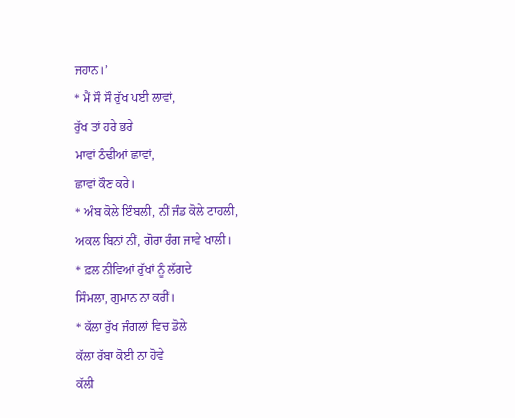ਜਹਾਨ।’
* ਮੈਂ ਸੌ ਸੌ ਰੁੱਖ ਪਈ ਲਾਵਾਂ,
ਰੁੱਖ ਤਾਂ ਹਰੇ ਭਰੇ
ਮਾਵਾਂ ਠੰਢੀਆਂ ਛਾਵਾਂ,
ਛਾਵਾਂ ਕੌਣ ਕਰੇ।
* ਅੰਬ ਕੋਲੇ ਇੰਬਲੀ, ਨੀਂ ਜੰਡ ਕੋਲੇ ਟਾਹਲੀ,
ਅਕਲ ਬਿਨਾਂ ਨੀਂ, ਗੋਰਾ ਰੰਗ ਜਾਵੇ ਖਾਲੀ।
* ਫ਼ਲ ਨੀਵਿਆਂ ਰੁੱਖਾਂ ਨੂੰ ਲੱਗਦੇ
ਸਿੰਮਲਾ, ਗੁਮਾਨ ਨਾ ਕਰੀਂ।
* ਕੱਲਾ ਰੁੱਖ ਜੰਗਲਾਂ ਵਿਚ ਡੋਲੇ
ਕੱਲਾ ਰੱਬਾ ਕੋਈ ਨਾ ਹੋਵੇ
ਕੱਲੀ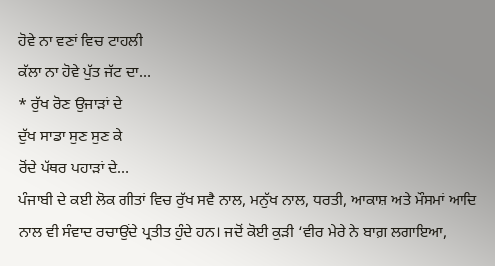ਹੋਵੇ ਨਾ ਵਣਾਂ ਵਿਚ ਟਾਹਲੀ
ਕੱਲਾ ਨਾ ਹੋਵੇ ਪੁੱਤ ਜੱਟ ਦਾ…
* ਰੁੱਖ ਰੋਣ ਉਜਾੜਾਂ ਦੇ
ਦੁੱਖ ਸਾਡਾ ਸੁਣ ਸੁਣ ਕੇ
ਰੋਂਦੇ ਪੱਥਰ ਪਹਾੜਾਂ ਦੇ…
ਪੰਜਾਬੀ ਦੇ ਕਈ ਲੋਕ ਗੀਤਾਂ ਵਿਚ ਰੁੱਖ ਸਵੈ ਨਾਲ, ਮਨੁੱਖ ਨਾਲ, ਧਰਤੀ, ਆਕਾਸ਼ ਅਤੇ ਮੌਸਮਾਂ ਆਦਿ ਨਾਲ ਵੀ ਸੰਵਾਦ ਰਚਾਉਂਦੇ ਪ੍ਰਤੀਤ ਹੁੰਦੇ ਹਨ। ਜਦੋਂ ਕੋਈ ਕੁੜੀ ‘ਵੀਰ ਮੇਰੇ ਨੇ ਬਾਗ਼ ਲਗਾਇਆ,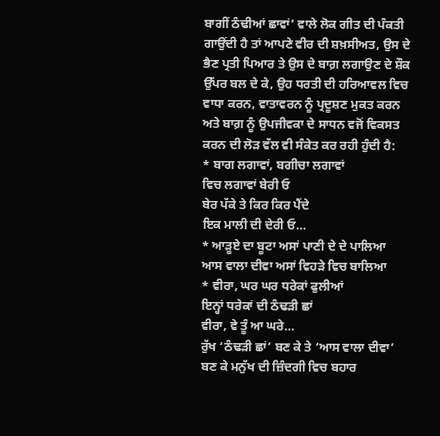ਬਾਗੀਂ ਠੰਢੀਆਂ ਛਾਵਾਂ’ ਵਾਲੇ ਲੋਕ ਗੀਤ ਦੀ ਪੰਕਤੀ ਗਾਉਂਦੀ ਹੈ ਤਾਂ ਆਪਣੇ ਵੀਰ ਦੀ ਸ਼ਖ਼ਸੀਅਤ, ਉਸ ਦੇ ਭੈਣ ਪ੍ਰਤੀ ਪਿਆਰ ਤੇ ਉਸ ਦੇ ਬਾਗ਼ ਲਗਾਉਣ ਦੇ ਸ਼ੌਕ ਉੱਪਰ ਬਲ ਦੇ ਕੇ, ਉਹ ਧਰਤੀ ਦੀ ਹਰਿਆਵਲ ਵਿਚ ਵਾਧਾ ਕਰਨ, ਵਾਤਾਵਰਨ ਨੂੰ ਪ੍ਰਦੂਸ਼ਣ ਮੁਕਤ ਕਰਨ ਅਤੇ ਬਾਗ਼ ਨੂੰ ਉਪਜੀਵਕਾ ਦੇ ਸਾਧਨ ਵਜੋਂ ਵਿਕਸਤ ਕਰਨ ਦੀ ਲੋੜ ਵੱਲ ਵੀ ਸੰਕੇਤ ਕਰ ਰਹੀ ਹੁੰਦੀ ਹੈ:
* ਬਾਗ ਲਗਾਵਾਂ, ਬਗੀਚਾ ਲਗਾਵਾਂ
ਵਿਚ ਲਗਾਵਾਂ ਬੇਰੀ ਓ
ਬੇਰ ਪੱਕੇ ਤੇ ਕਿਰ ਕਿਰ ਪੈਂਦੇ
ਇਕ ਮਾਲੀ ਦੀ ਦੇਰੀ ਓ…
* ਆੜੂਏ ਦਾ ਬੂਟਾ ਅਸਾਂ ਪਾਣੀ ਦੇ ਦੇ ਪਾਲਿਆ
ਆਸ ਵਾਲਾ ਦੀਵਾ ਅਸਾਂ ਵਿਹੜੇ ਵਿਚ ਬਾਲਿਆ
* ਵੀਰਾ, ਘਰ ਘਰ ਧਰੇਕਾਂ ਫੁਲੀਆਂ
ਇਨ੍ਹਾਂ ਧਰੇਕਾਂ ਦੀ ਠੰਢੜੀ ਛਾਂ
ਵੀਰਾ, ਵੇ ਤੂੰ ਆ ਘਰੇ…
ਰੁੱਖ ‘ਠੰਢੜੀ ਛਾਂ’ ਬਣ ਕੇ ਤੇ ‘ਆਸ ਵਾਲਾ ਦੀਵਾ’ ਬਣ ਕੇ ਮਨੁੱਖ ਦੀ ਜ਼ਿੰਦਗੀ ਵਿਚ ਬਹਾਰ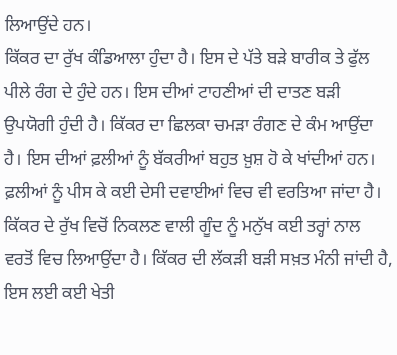ਲਿਆਉਂਦੇ ਹਨ।
ਕਿੱਕਰ ਦਾ ਰੁੱਖ ਕੰਡਿਆਲਾ ਹੁੰਦਾ ਹੈ। ਇਸ ਦੇ ਪੱਤੇ ਬੜੇ ਬਾਰੀਕ ਤੇ ਫੁੱਲ ਪੀਲੇ ਰੰਗ ਦੇ ਹੁੰਦੇ ਹਨ। ਇਸ ਦੀਆਂ ਟਾਹਣੀਆਂ ਦੀ ਦਾਤਣ ਬੜੀ ਉਪਯੋਗੀ ਹੁੰਦੀ ਹੈ। ਕਿੱਕਰ ਦਾ ਛਿਲਕਾ ਚਮੜਾ ਰੰਗਣ ਦੇ ਕੰਮ ਆਉਂਦਾ ਹੈ। ਇਸ ਦੀਆਂ ਫ਼ਲੀਆਂ ਨੂੰ ਬੱਕਰੀਆਂ ਬਹੁਤ ਖ਼ੁਸ਼ ਹੋ ਕੇ ਖਾਂਦੀਆਂ ਹਨ। ਫ਼ਲੀਆਂ ਨੂੰ ਪੀਸ ਕੇ ਕਈ ਦੇਸੀ ਦਵਾਈਆਂ ਵਿਚ ਵੀ ਵਰਤਿਆ ਜਾਂਦਾ ਹੈ। ਕਿੱਕਰ ਦੇ ਰੁੱਖ ਵਿਚੋਂ ਨਿਕਲਣ ਵਾਲੀ ਗੂੰਦ ਨੂੰ ਮਨੁੱਖ ਕਈ ਤਰ੍ਹਾਂ ਨਾਲ ਵਰਤੋਂ ਵਿਚ ਲਿਆਉਂਦਾ ਹੈ। ਕਿੱਕਰ ਦੀ ਲੱਕੜੀ ਬੜੀ ਸਖ਼ਤ ਮੰਨੀ ਜਾਂਦੀ ਹੈ, ਇਸ ਲਈ ਕਈ ਖੇਤੀ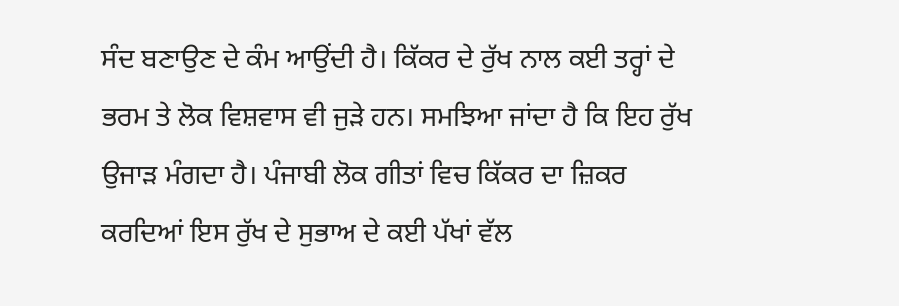ਸੰਦ ਬਣਾਉਣ ਦੇ ਕੰਮ ਆਉਂਦੀ ਹੈ। ਕਿੱਕਰ ਦੇ ਰੁੱਖ ਨਾਲ ਕਈ ਤਰ੍ਹਾਂ ਦੇ ਭਰਮ ਤੇ ਲੋਕ ਵਿਸ਼ਵਾਸ ਵੀ ਜੁੜੇ ਹਨ। ਸਮਝਿਆ ਜਾਂਦਾ ਹੈ ਕਿ ਇਹ ਰੁੱਖ ਉਜਾੜ ਮੰਗਦਾ ਹੈ। ਪੰਜਾਬੀ ਲੋਕ ਗੀਤਾਂ ਵਿਚ ਕਿੱਕਰ ਦਾ ਜ਼ਿਕਰ ਕਰਦਿਆਂ ਇਸ ਰੁੱਖ ਦੇ ਸੁਭਾਅ ਦੇ ਕਈ ਪੱਖਾਂ ਵੱਲ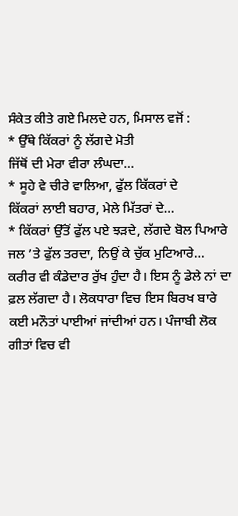ਸੰਕੇਤ ਕੀਤੇ ਗਏ ਮਿਲਦੇ ਹਨ, ਮਿਸਾਲ ਵਜੋਂ :
* ਉੱਥੇ ਕਿੱਕਰਾਂ ਨੂੰ ਲੱਗਦੇ ਮੋਤੀ
ਜਿੱਥੋਂ ਦੀ ਮੇਰਾ ਵੀਰਾ ਲੰਘਦਾ…
* ਸੂਹੇ ਵੇ ਚੀਰੇ ਵਾਲਿਆ, ਫੁੱਲ ਕਿੱਕਰਾਂ ਦੇ
ਕਿੱਕਰਾਂ ਲਾਈ ਬਹਾਰ, ਮੇਲੇ ਮਿੱਤਰਾਂ ਦੇ…
* ਕਿੱਕਰਾਂ ਉੱਤੋਂ ਫੁੱਲ ਪਏ ਝੜਦੇ, ਲੱਗਦੇ ਬੋਲ ਪਿਆਰੇ
ਜਲ ’ਤੇ ਫੁੱਲ ਤਰਦਾ, ਨਿਉਂ ਕੇ ਚੁੱਕ ਮੁਟਿਆਰੇ…
ਕਰੀਰ ਵੀ ਕੰਡੇਦਾਰ ਰੁੱਖ ਹੁੰਦਾ ਹੈ। ਇਸ ਨੂੰ ਡੇਲੇ ਨਾਂ ਦਾ ਫ਼ਲ ਲੱਗਦਾ ਹੈ। ਲੋਕਧਾਰਾ ਵਿਚ ਇਸ ਬਿਰਖ ਬਾਰੇ ਕਈ ਮਨੌਤਾਂ ਪਾਈਆਂ ਜਾਂਦੀਆਂ ਹਨ। ਪੰਜਾਬੀ ਲੋਕ ਗੀਤਾਂ ਵਿਚ ਵੀ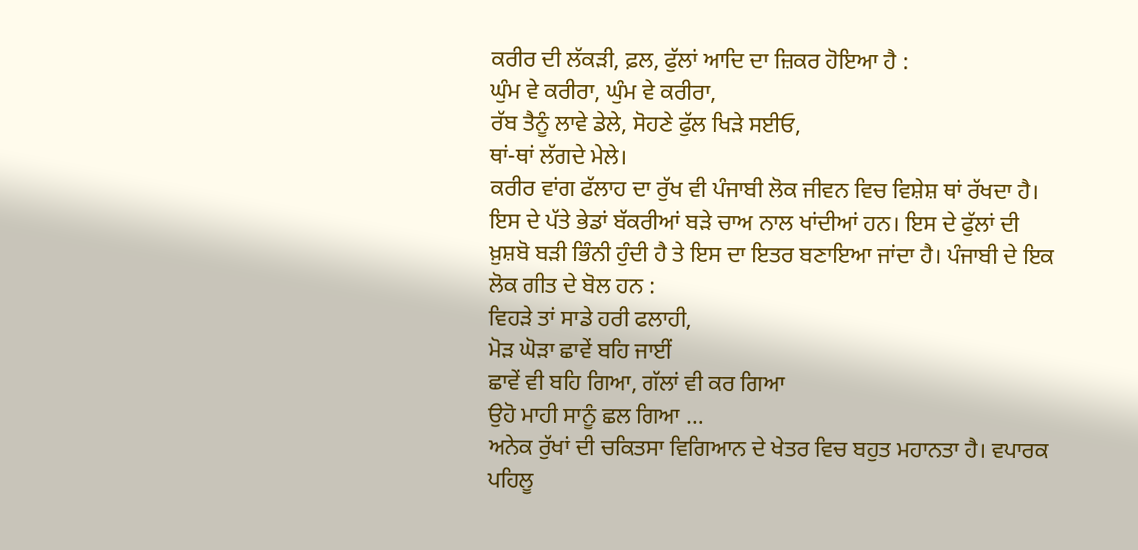ਕਰੀਰ ਦੀ ਲੱਕੜੀ, ਫ਼ਲ, ਫੁੱਲਾਂ ਆਦਿ ਦਾ ਜ਼ਿਕਰ ਹੋਇਆ ਹੈ :
ਘੁੰਮ ਵੇ ਕਰੀਰਾ, ਘੁੰਮ ਵੇ ਕਰੀਰਾ,
ਰੱਬ ਤੈਨੂੰ ਲਾਵੇ ਡੇਲੇ, ਸੋਹਣੇ ਫੁੱਲ ਖਿੜੇ ਸਈਓ,
ਥਾਂ-ਥਾਂ ਲੱਗਦੇ ਮੇਲੇ।
ਕਰੀਰ ਵਾਂਗ ਫੱਲਾਹ ਦਾ ਰੁੱਖ ਵੀ ਪੰਜਾਬੀ ਲੋਕ ਜੀਵਨ ਵਿਚ ਵਿਸ਼ੇਸ਼ ਥਾਂ ਰੱਖਦਾ ਹੈ। ਇਸ ਦੇ ਪੱਤੇ ਭੇਡਾਂ ਬੱਕਰੀਆਂ ਬੜੇ ਚਾਅ ਨਾਲ ਖਾਂਦੀਆਂ ਹਨ। ਇਸ ਦੇ ਫੁੱਲਾਂ ਦੀ ਖ਼ੁਸ਼ਬੋ ਬੜੀ ਭਿੰਨੀ ਹੁੰਦੀ ਹੈ ਤੇ ਇਸ ਦਾ ਇਤਰ ਬਣਾਇਆ ਜਾਂਦਾ ਹੈ। ਪੰਜਾਬੀ ਦੇ ਇਕ ਲੋਕ ਗੀਤ ਦੇ ਬੋਲ ਹਨ :
ਵਿਹੜੇ ਤਾਂ ਸਾਡੇ ਹਰੀ ਫਲਾਹੀ,
ਮੋੜ ਘੋੜਾ ਛਾਵੇਂ ਬਹਿ ਜਾਈਂ
ਛਾਵੇਂ ਵੀ ਬਹਿ ਗਿਆ, ਗੱਲਾਂ ਵੀ ਕਰ ਗਿਆ
ਉਹੋ ਮਾਹੀ ਸਾਨੂੰ ਛਲ ਗਿਆ …
ਅਨੇਕ ਰੁੱਖਾਂ ਦੀ ਚਕਿਤਸਾ ਵਿਗਿਆਨ ਦੇ ਖੇਤਰ ਵਿਚ ਬਹੁਤ ਮਹਾਨਤਾ ਹੈ। ਵਪਾਰਕ ਪਹਿਲੂ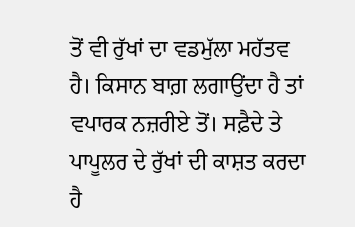ਤੋਂ ਵੀ ਰੁੱਖਾਂ ਦਾ ਵਡਮੁੱਲਾ ਮਹੱਤਵ ਹੈ। ਕਿਸਾਨ ਬਾਗ਼ ਲਗਾਉਂਦਾ ਹੈ ਤਾਂ ਵਪਾਰਕ ਨਜ਼ਰੀਏ ਤੋਂ। ਸਫ਼ੈਦੇ ਤੇ ਪਾਪੂਲਰ ਦੇ ਰੁੱਖਾਂ ਦੀ ਕਾਸ਼ਤ ਕਰਦਾ ਹੈ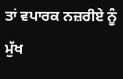ਤਾਂ ਵਪਾਰਕ ਨਜ਼ਰੀਏ ਨੂੰ ਮੁੱਖ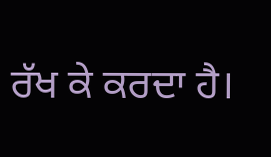ਰੱਖ ਕੇ ਕਰਦਾ ਹੈ।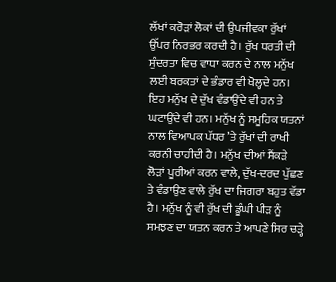ਲੱਖਾਂ ਕਰੋੜਾਂ ਲੋਕਾਂ ਦੀ ਉਪਜੀਵਕਾ ਰੁੱਖਾਂ ਉੱਪਰ ਨਿਰਭਰ ਕਰਦੀ ਹੈ। ਰੁੱਖ ਧਰਤੀ ਦੀ ਸੁੰਦਰਤਾ ਵਿਚ ਵਾਧਾ ਕਰਨ ਦੇ ਨਾਲ ਮਨੁੱਖ ਲਈ ਬਰਕਤਾਂ ਦੇ ਭੰਡਾਰ ਵੀ ਖੋਲ੍ਹਦੇ ਹਨ। ਇਹ ਮਨੁੱਖ ਦੇ ਦੁੱਖ ਵੰਡਾਉਂਦੇ ਵੀ ਹਨ ਤੇ ਘਟਾਉਂਦੇ ਵੀ ਹਨ। ਮਨੁੱਖ ਨੂੰ ਸਮੂਹਿਕ ਯਤਨਾਂ ਨਾਲ ਵਿਆਪਕ ਪੱਧਰ ’ਤੇ ਰੁੱਖਾਂ ਦੀ ਰਾਖੀ ਕਰਨੀ ਚਾਹੀਦੀ ਹੈ। ਮਨੁੱਖ ਦੀਆਂ ਸੈਂਕੜੇ ਲੋੜਾਂ ਪੂਰੀਆਂ ਕਰਨ ਵਾਲੇ, ਦੁੱਖ-ਦਰਦ ਪੁੱਛਣ ਤੇ ਵੰਡਾਉਣ ਵਾਲੇ ਰੁੱਖ ਦਾ ਜਿਗਰਾ ਬਹੁਤ ਵੱਡਾ ਹੈ। ਮਨੁੱਖ ਨੂੰ ਵੀ ਰੁੱਖ ਦੀ ਡੂੰਘੀ ਪੀੜ ਨੂੰ ਸਮਝਣ ਦਾ ਯਤਨ ਕਰਨ ਤੇ ਆਪਣੇ ਸਿਰ ਚੜ੍ਹੇ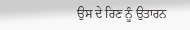ਉਸ ਦੇ ਰਿਣ ਨੂੰ ਉਤਾਰਨ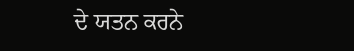ਦੇ ਯਤਨ ਕਰਨੇ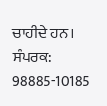ਚਾਹੀਦੇ ਹਨ।
ਸੰਪਰਕ: 98885-10185